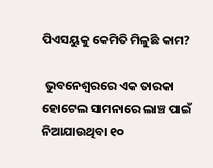ପିଏସୟୁକୁ କେମିତି ମିଳୁଛି କାମ?

 ଭୁବନେଶ୍ୱରରେ ଏକ ତାରକା ହୋଟେଲ ସାମନାରେ ଲାଞ୍ଚ ପାଇଁ ନିଆଯାଉଥିବା ୧୦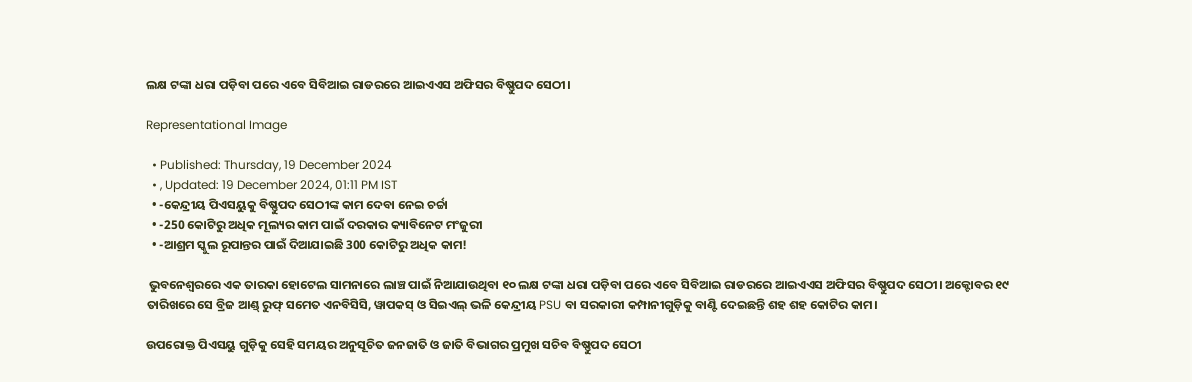ଲକ୍ଷ ଟଙ୍କା ଧରା ପଡ଼ିବା ପରେ ଏବେ ସିବିଆଇ ରାଡରରେ ଆଇଏଏସ ଅଫିସର ବିଷ୍ଣୁପଦ ସେଠୀ।

Representational Image

  • Published: Thursday, 19 December 2024
  • , Updated: 19 December 2024, 01:11 PM IST
  • -କେନ୍ଦ୍ରୀୟ ପିଏସୟୁକୁ ବିଷ୍ଣୁପଦ ସେଠୀଙ୍କ କାମ ଦେବା ନେଇ ଚର୍ଚ୍ଚା
  • -250 କୋଟିରୁ ଅଧିକ ମୂଲ୍ୟର କାମ ପାଇଁ ଦରକାର କ୍ୟାବିନେଟ ମଂଜୁରୀ
  • -ଆଶ୍ରମ ସ୍କୁଲ ରୂପାନ୍ତର ପାଇଁ ଦିଆଯାଇଛି 300 କୋଟିରୁ ଅଧିକ କାମ!

 ଭୁବନେଶ୍ୱରରେ ଏକ ତାରକା ହୋଟେଲ ସାମନାରେ ଲାଞ୍ଚ ପାଇଁ ନିଆଯାଉଥିବା ୧୦ ଲକ୍ଷ ଟଙ୍କା ଧରା ପଡ଼ିବା ପରେ ଏବେ ସିବିଆଇ ରାଡରରେ ଆଇଏଏସ ଅଫିସର ବିଷ୍ଣୁପଦ ସେଠୀ। ଅକ୍ଟୋବର ୧୯ ତାରିଖରେ ସେ ବ୍ରିଜ ଆଣ୍ଡ୍ ରୁଫ୍ ସମେତ ଏନବିସିସି, ୱାପକସ୍ ଓ ସିଇଏଲ୍ ଭଳି କେନ୍ଦ୍ରୀୟ PSU ବା ସରକାରୀ କମ୍ପାନୀଗୁଡ଼ିକୁ ବାଣ୍ଟି ଦେଇଛନ୍ତି ଶହ ଶହ କୋଟିର କାମ।

ଉପରୋକ୍ତ ପିଏସୟୁ ଗୁଡ଼ିକୁ ସେହି ସମୟର ଅନୁସୂଚିତ ଜନଜାତି ଓ ଜାତି ବିଭାଗର ପ୍ରମୁଖ ସଚିବ ବିଷ୍ଣୁପଦ ସେଠୀ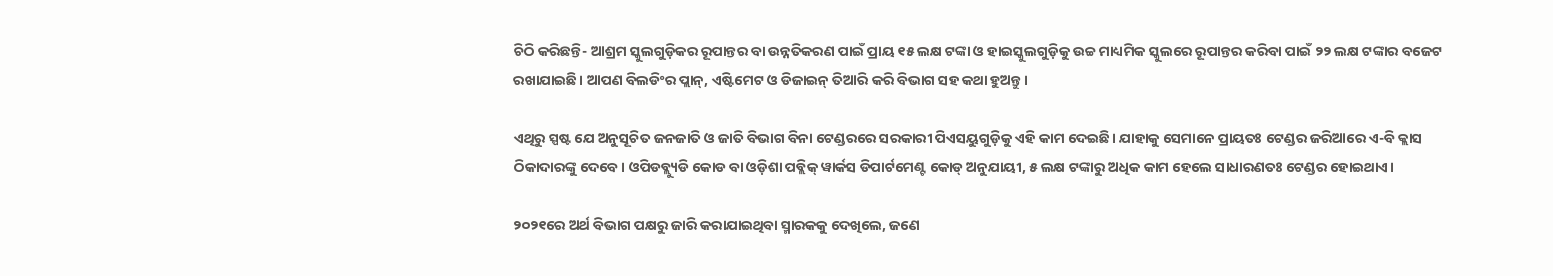ଚିଠି କରିଛନ୍ତି- ଆଶ୍ରମ ସ୍କୁଲଗୁଡ଼ିକର ରୂପାନ୍ତର ବା ଉନ୍ନତିକରଣ ପାଇଁ ପ୍ରାୟ ୧୫ ଲକ୍ଷ ଟଙ୍କା ଓ ହାଇସ୍କୁଲଗୁଡ଼ିକୁ ଉଚ୍ଚ ମାଧ୍ୟମିକ ସ୍କୁଲରେ ରୂପାନ୍ତର କରିବା ପାଇଁ ୨୨ ଲକ୍ଷ ଟଙ୍କାର ବଜେଟ ରଖାଯାଇଛି। ଆପଣ ବିଲଡିଂର ପ୍ଲାନ୍, ଏଷ୍ଟିମେଟ ଓ ଡିଜାଇନ୍ ତିଆରି କରି ବିଭାଗ ସହ କଥା ହୁଅନ୍ତୁ।

ଏଥିରୁ ସ୍ପଷ୍ଟ ଯେ ଅନୁସୂଚିତ ଜନଜାତି ଓ ଜାତି ବିଭାଗ ବିନା ଟେଣ୍ଡରରେ ସରକାରୀ ପିଏସୟୁଗୁଡ଼ିକୁ ଏହି କାମ ଦେଇଛି। ଯାହାକୁ ସେମାନେ ପ୍ରାୟତଃ ଟେଣ୍ଡର ଜରିଆରେ ଏ-ବି କ୍ଲାସ ଠିକାଦାରଙ୍କୁ ଦେବେ। ଓପିଡବ୍ଲ୍ୟୁଡି କୋଡ ବା ଓଡ଼ିଶା ପବ୍ଲିକ୍ ୱାର୍କସ ଡିପାର୍ଟମେଣ୍ଟ କୋଡ୍ ଅନୁଯାୟୀ, ୫ ଲକ୍ଷ ଟଙ୍କାରୁ ଅଧିକ କାମ ହେଲେ ସାଧାରଣତଃ ଟେଣ୍ଡର ହୋଇଥାଏ।

୨୦୨୧ରେ ଅର୍ଥ ବିଭାଗ ପକ୍ଷରୁ ଜାରି କରାଯାଇଥିବା ସ୍ମାରକକୁ ଦେଖିଲେ, ଜଣେ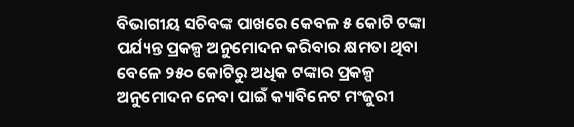ବିଭାଗୀୟ ସଚିବଙ୍କ ପାଖରେ କେବଳ ୫ କୋଟି ଟଙ୍କା ପର୍ଯ୍ୟନ୍ତ ପ୍ରକଳ୍ପ ଅନୁମୋଦନ କରିବାର କ୍ଷମତା ଥିବା ବେଳେ ୨୫୦ କୋଟିରୁ ଅଧିକ ଟଙ୍କାର ପ୍ରକଳ୍ପ ଅନୁମୋଦନ ନେବା ପାଇଁ କ୍ୟାବିନେଟ ମଂଜୁରୀ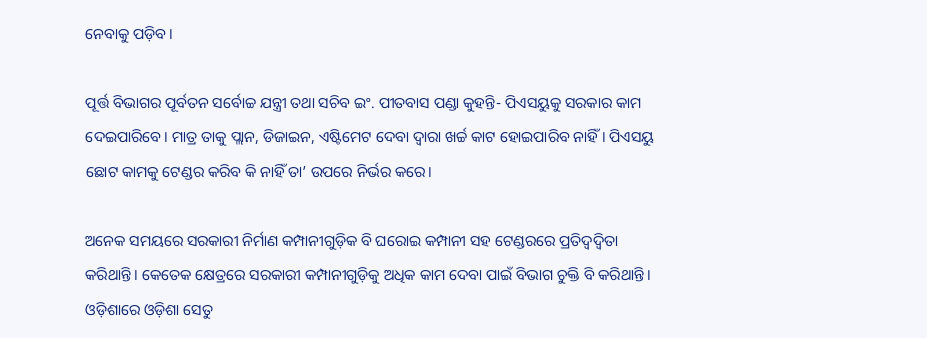ନେବାକୁ ପଡ଼ିବ।

ପୂର୍ତ୍ତ ବିଭାଗର ପୂର୍ବତନ ସର୍ବୋଚ୍ଚ ଯନ୍ତ୍ରୀ ତଥା ସଚିବ ଇଂ. ପୀତବାସ ପଣ୍ଡା କୁହନ୍ତି- ପିଏସୟୁକୁ ସରକାର କାମ ଦେଇପାରିବେ। ମାତ୍ର ତାକୁ ପ୍ଲାନ, ଡିଜାଇନ, ଏଷ୍ଟିମେଟ ଦେବା ଦ୍ୱାରା ଖର୍ଚ୍ଚ କାଟ ହୋଇପାରିବ ନାହିଁ। ପିଏସୟୁ ଛୋଟ କାମକୁ ଟେଣ୍ଡର କରିବ କି ନାହିଁ ତା’ ଉପରେ ନିର୍ଭର କରେ।

ଅନେକ ସମୟରେ ସରକାରୀ ନିର୍ମାଣ କମ୍ପାନୀଗୁଡ଼ିକ ବି ଘରୋଇ କମ୍ପାନୀ ସହ ଟେଣ୍ଡରରେ ପ୍ରତିଦ୍ବଦ୍ବିତା କରିଥାନ୍ତି। କେତେକ କ୍ଷେତ୍ରରେ ସରକାରୀ କମ୍ପାନୀଗୁଡ଼ିକୁ ଅଧିକ କାମ ଦେବା ପାଇଁ ବିଭାଗ ଚୁକ୍ତି ବି କରିଥାନ୍ତି। ଓଡ଼ିଶାରେ ଓଡ଼ିଶା ସେତୁ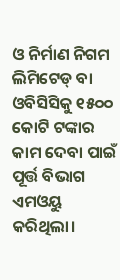ଓ ନିର୍ମାଣ ନିଗମ ଲିମିଟେଡ୍ ବା ଓବିସିସିକୁ ୧୫୦୦ କୋଟି ଟଙ୍କାର କାମ ଦେବା ପାଇଁ ପୂର୍ତ୍ତ ବିଭାଗ ଏମଓୟୁ କରିଥିଲା।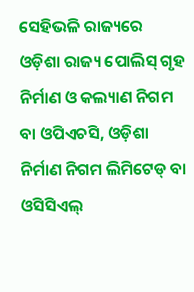ସେହିଭଳି ରାଜ୍ୟରେ ଓଡ଼ିଶା ରାଜ୍ୟ ପୋଲିସ୍ ଗୃହ ନିର୍ମାଣ ଓ କଲ୍ୟାଣ ନିଗମ ବା ଓପିଏଚସି, ଓଡ଼ିଶା ନିର୍ମାଣ ନିଗମ ଲିମିଟେଡ୍ ବା ଓସିସିଏଲ୍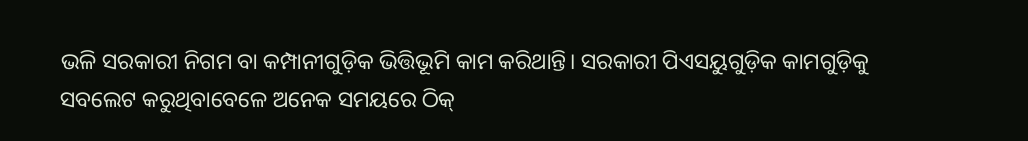ଭଳି ସରକାରୀ ନିଗମ ବା କମ୍ପାନୀଗୁଡ଼ିକ ଭିତ୍ତିଭୂମି କାମ କରିଥାନ୍ତି। ସରକାରୀ ପିଏସୟୁଗୁଡ଼ିକ କାମଗୁଡ଼ିକୁ ସବଲେଟ କରୁଥିବାବେଳେ ଅନେକ ସମୟରେ ଠିକ୍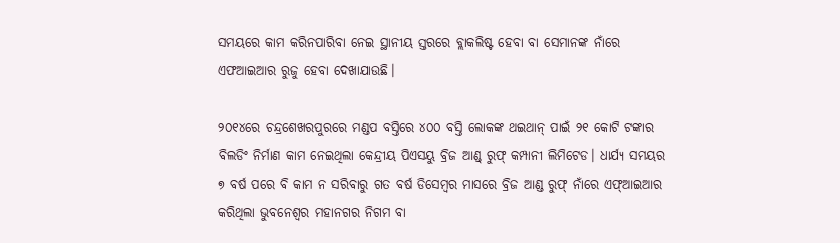ସମୟରେ କାମ କରିନପାରିବା ନେଇ ସ୍ଥାନୀୟ ସ୍ତରରେ ବ୍ଲାକଲିଷ୍ଟ ହେବା ବା ସେମାନଙ୍କ ନାଁରେ ଏଫଆଇଆର ରୁଜୁ ହେବା ଦେଖାଯାଉଛି।

୨୦୧୪ରେ ଚନ୍ଦ୍ରଶେଖରପୁରରେ ମଣ୍ଡପ ବସ୍ତିରେ ୪୦୦ ବସ୍ତି ଲୋକଙ୍କ ଥଇଥାନ୍ ପାଇଁ ୨୧ କୋଟି ଟଙ୍କାର ବିଲଡିଂ ନିର୍ମାଣ କାମ ନେଇଥିଲା କେନ୍ଦ୍ରୀୟ ପିଏସୟୁ ବ୍ରିଜ ଆଣ୍ଡ୍ ରୁଫ୍ କମ୍ପାନୀ ଲିମିଟେଡ। ଧାର୍ଯ୍ୟ ସମୟର ୭ ବର୍ଷ ପରେ ବି କାମ ନ ସରିବାରୁ ଗତ ବର୍ଷ ଡିସେମ୍ବର ମାସରେ ବ୍ରିଜ ଆଣ୍ଡ ରୁଫ୍ ନାଁରେ ଏଫ୍ଆଇଆର କରିଥିଲା ଭୁବନେଶ୍ୱର ମହାନଗର ନିଗମ ବା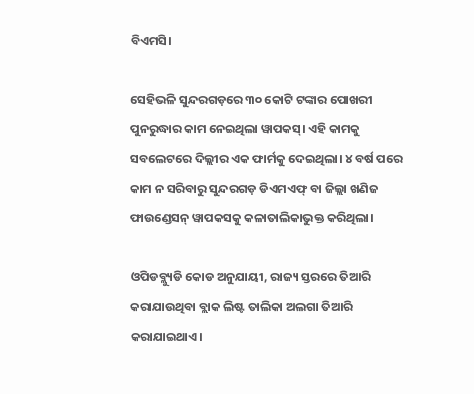ବିଏମସି।

ସେହିଭଳି ସୁନ୍ଦରଗଡ଼ରେ ୩୦ କୋଟି ଟଙ୍କାର ପୋଖରୀ ପୁନରୁଦ୍ଧାର କାମ ନେଇଥିଲା ୱାପକସ୍। ଏହି କାମକୁ ସବଲେଟରେ ଦିଲ୍ଲୀର ଏକ ଫାର୍ମକୁ ଦେଇଥିଲା। ୪ ବର୍ଷ ପରେ କାମ ନ ସରିବାରୁ ସୁନ୍ଦରଗଡ଼ ଡିଏମଏଫ୍ ବା ଜିଲ୍ଲା ଖଣିଜ ଫାଉଣ୍ଡେସନ୍ ୱାପକସକୁ କଳାତାଲିକାଭୁକ୍ତ କରିଥିଲା।

ଓପିଡବ୍ଲ୍ୟୁଡି କୋଡ ଅନୁଯାୟୀ, ରାଜ୍ୟ ସ୍ତରରେ ତିଆରି କରାଯାଉଥିବା ବ୍ଲାକ ଲିଷ୍ଟ ତାଲିକା ଅଲଗା ତିଆରି କରାଯାଇଥାଏ।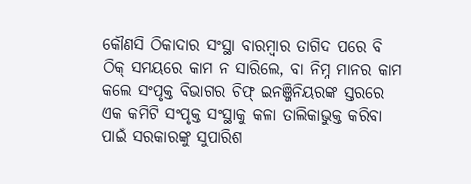କୌଣସି ଠିକାଦାର ସଂସ୍ଥା ବାରମ୍ବାର ତାଗିଦ ପରେ ବି ଠିକ୍ ସମୟରେ କାମ ନ ସାରିଲେ, ବା ନିମ୍ନ ମାନର କାମ କଲେ ସଂପୃକ୍ତ ବିଭାଗର ଚିଫ୍ ଇନଞ୍ଜିନିୟରଙ୍କ ସ୍ତରରେ ଏକ କମିଟି ସଂପୃକ୍ତ ସଂସ୍ଥାକୁ କଳା ତାଲିକାଭୁକ୍ତ କରିବା ପାଇଁ ସରକାରଙ୍କୁ ସୁପାରିଶ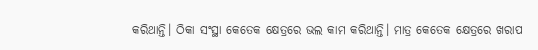କରିଥାନ୍ତି। ଠିକା ସଂସ୍ଥା କେତେକ କ୍ଷେତ୍ରରେ ଭଲ କାମ କରିଥାନ୍ତି। ମାତ୍ର କେତେକ କ୍ଷେତ୍ରରେ ଖରାପ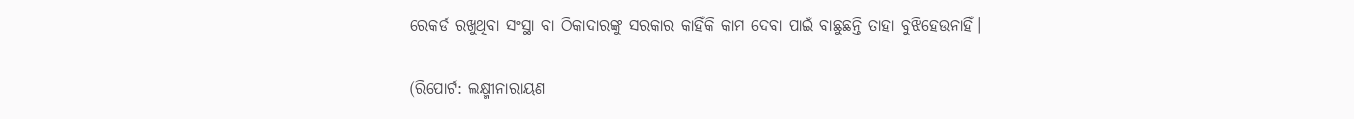ରେକର୍ଡ ରଖୁଥିବା ସଂସ୍ଥା ବା ଠିକାଦାରଙ୍କୁ ସରକାର କାହିଁକି କାମ ଦେବା ପାଇଁ ବାଛୁଛନ୍ତି ତାହା ବୁଝିହେଉନାହିଁ।

(ରିପୋର୍ଟ: ଲକ୍ଷ୍ମୀନାରାୟଣ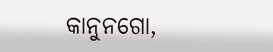କାନୁନଗୋ,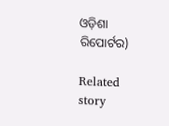ଓଡ଼ିଶା ରିପୋର୍ଟର)

Related story